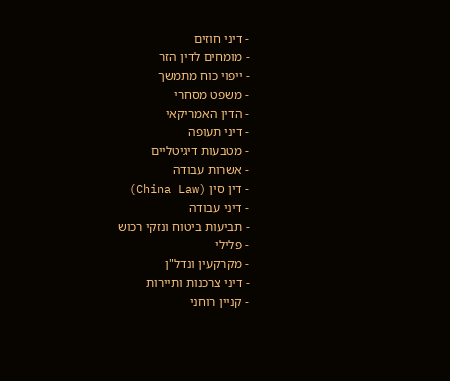- דיני חוזים
- מומחים לדין הזר
- ייפוי כוח מתמשך
- משפט מסחרי
- הדין האמריקאי
- דיני תעופה
- מטבעות דיגיטליים
- אשרות עבודה
- דין סין (China Law)
- דיני עבודה
- תביעות ביטוח ונזקי רכוש
- פלילי
- מקרקעין ונדל"ן
- דיני צרכנות ותיירות
- קניין רוחני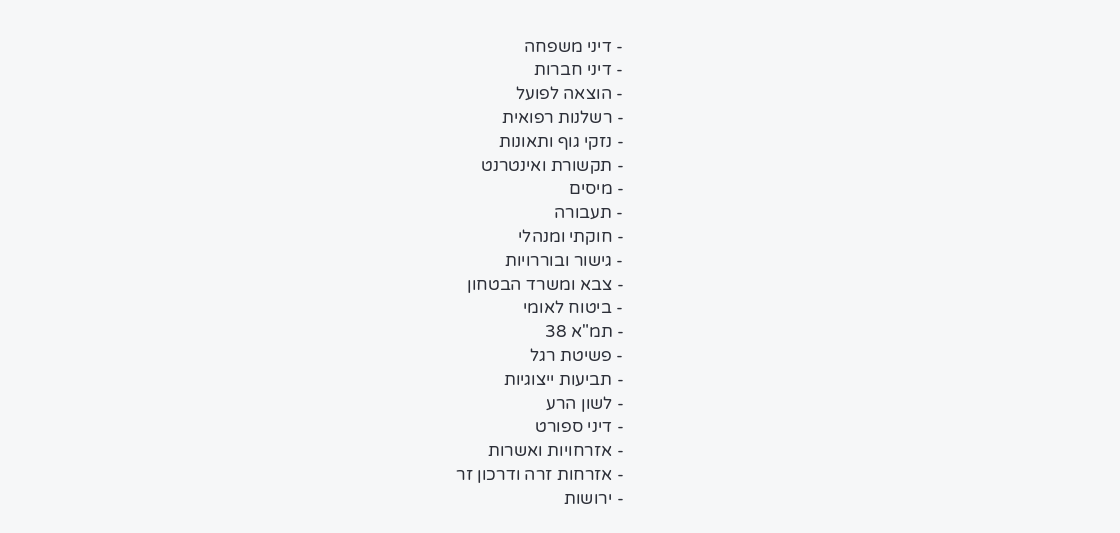- דיני משפחה
- דיני חברות
- הוצאה לפועל
- רשלנות רפואית
- נזקי גוף ותאונות
- תקשורת ואינטרנט
- מיסים
- תעבורה
- חוקתי ומנהלי
- גישור ובוררויות
- צבא ומשרד הבטחון
- ביטוח לאומי
- תמ"א 38
- פשיטת רגל
- תביעות ייצוגיות
- לשון הרע
- דיני ספורט
- אזרחויות ואשרות
- אזרחות זרה ודרכון זר
- ירושות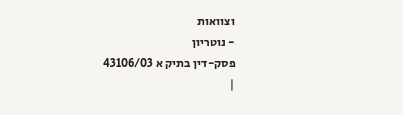וצוואות
- נוטריון
פסק-דין בתיק א 43106/03
|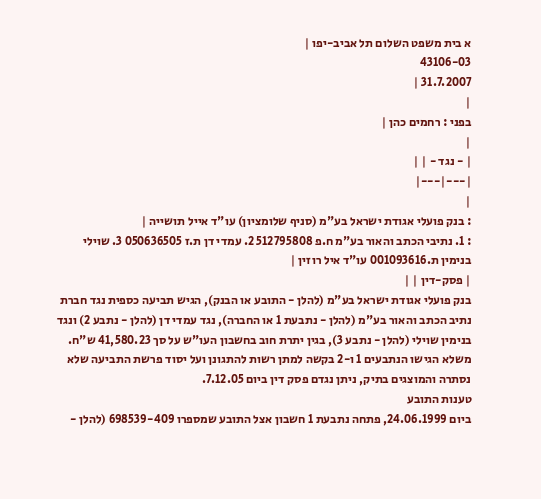א בית משפט השלום תל אביב-יפו |
43106-03
31.7.2007 |
|
בפני : רחמים כהן |
|
| - נגד - | |
|---|---|
|
: בנק פועלי אגודת ישראל בע"מ (סניף שלומציון) עו"ד אייל תושייה |
: 1. נתיבי הכתב והאור בע"מ ח.פ 512795808 2. עמדי דן ת.ז 050636505 3. שוילי בנימין ת.001093616 עו"ד איל רוזין |
| פסק-דין | |
בנק פועלי אגודת ישראל בע"מ (להלן - התובע או הבנק), הגיש תביעה כספית נגד חברת נתיב הכתב והאור בע"מ (להלן - נתבעת 1 או החברה), נגד עמדי דן (להלן - נתבע 2) ונגד בנימין שוילי (להלן - נתבע 3), בגין יתרת חוב בחשבון העו"ש על סך 41,580.23 ש"ח.
משלא הגישו הנתבעים 1 ו-2 בקשה למתן רשות להתגונן ועל יסוד פרשת התביעה שלא נסתרה והמוצגים בתיק, ניתן נגדם פסק דין ביום 7.12.05.
טענות התובע
ביום 24.06.1999, פתחה נתבעת 1 חשבון אצל התובע שמספרו 698539-409 (להלן -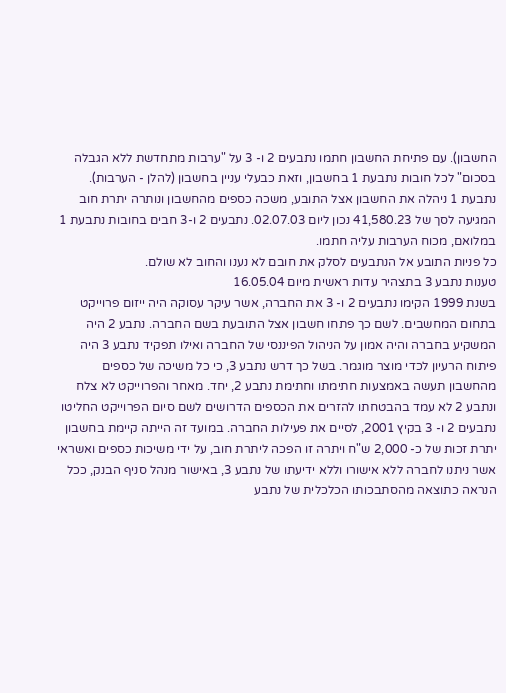החשבון). עם פתיחת החשבון חתמו נתבעים 2 ו- 3 על "ערבות מתחדשת ללא הגבלה בסכום" לכל חובות נתבעת 1 בחשבון, וזאת כבעלי עניין בחשבון (להלן - הערבות). נתבעת 1 ניהלה את החשבון אצל התובע, משכה כספים מהחשבון ונותרה יתרת חוב המגיעה לסך של 41,580.23 נכון ליום 02.07.03. נתבעים 2 ו-3 חבים בחובות נתבעת 1 במלואם, מכוח הערבות עליה חתמו.
כל פניות התובע אל הנתבעים לסלק את חובם לא נענו והחוב לא שולם.
טענות נתבע 3 בתצהיר עדות ראשית מיום 16.05.04
בשנת 1999 הקימו נתבעים 2 ו- 3 את החברה, אשר עיקר עסוקה היה ייזום פרוייקט בתחום המחשבים. לשם כך פתחו חשבון אצל התובעת בשם החברה. נתבע 2 היה המשקיע בחברה והיה אמון על הניהול הפיננסי של החברה ואילו תפקיד נתבע 3 היה פיתוח הרעיון לכדי מוצר מוגמר. בשל כך דרש נתבע 3, כי כל משיכה של כספים מהחשבון תעשה באמצעות חתימתו וחתימת נתבע 2, יחד. מאחר והפרוייקט לא צלח ונתבע 2 לא עמד בהבטחתו להזרים את הכספים הדרושים לשם סיום הפרוייקט החליטו נתבעים 2 ו- 3 בקיץ 2001, לסיים את פעילות החברה. במועד זה הייתה קיימת בחשבון יתרת זכות של כ- 2,000 ש"ח ויתרה זו הפכה ליתרת חוב, על ידי משיכות כספים ואשראי אשר ניתנו לחברה ללא אישורו וללא ידיעתו של נתבע 3, באישור מנהל סניף הבנק, ככל הנראה כתוצאה מהסתבכותו הכלכלית של נתבע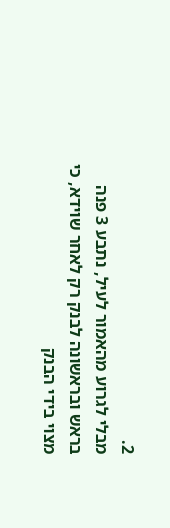2.
מבלי לגרוע מהאמור לעיל, נתבע 3 פנה בראש ובראשונה לבנק רק לאחר שוידא, כי מצוי בידי הבנק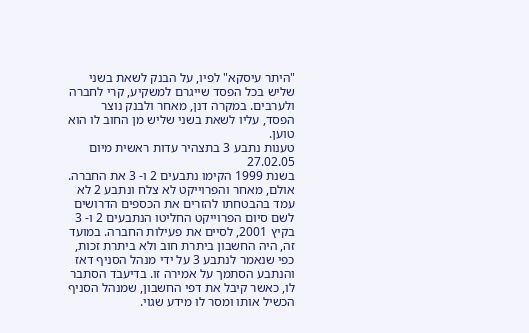"היתר עיסקא" לפיו, על הבנק לשאת בשני שליש בכל הפסד שייגרם למשקיע, קרי לחברה ולערבים. במקרה דנן, מאחר ולבנק נוצר הפסד, עליו לשאת בשני שליש מן החוב לו הוא טוען.
טענות נתבע 3 בתצהיר עדות ראשית מיום 27.02.05
בשנת 1999 הקימו נתבעים 2 ו- 3 את החברה. אולם, מאחר והפרוייקט לא צלח ונתבע 2 לא עמד בהבטחתו להזרים את הכספים הדרושים לשם סיום הפרוייקט החליטו הנתבעים 2 ו- 3 בקיץ 2001, לסיים את פעילות החברה. במועד זה, היה החשבון ביתרת חוב ולא ביתרת זכות, כפי שנאמר לנתבע 3 על ידי מנהל הסניף דאז והנתבע הסתמך על אמירה זו. בדיעבד הסתבר לו, כאשר קיבל את דפי החשבון, שמנהל הסניף הכשיל אותו ומסר לו מידע שגוי.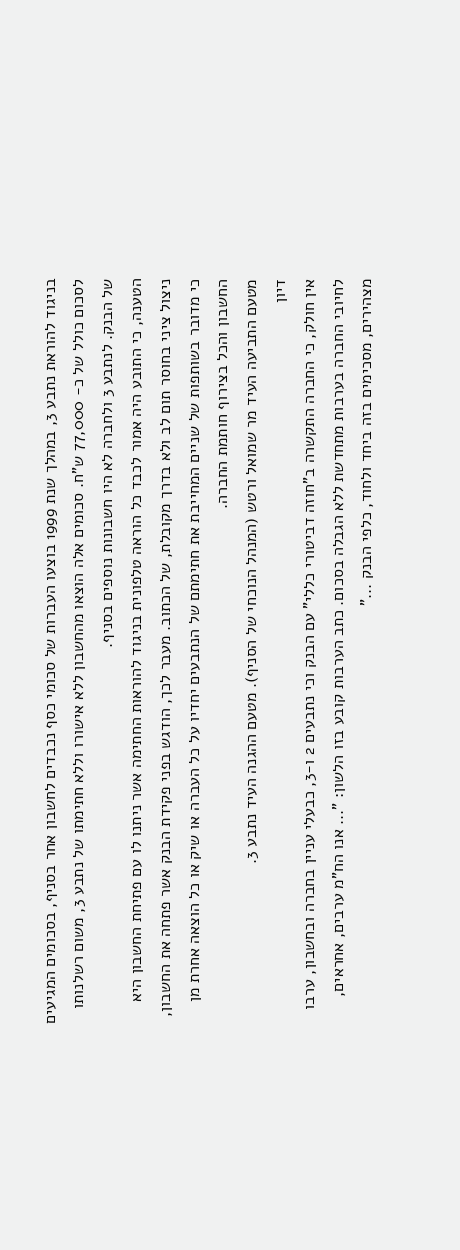בניגוד להוראת נתבע 3, במהלך שנת 1999 בוצעו העברות של סכומי כסף נכבדים לחשבון אחר בסניף, בסכומים המגיעים לסכום כולל של כ- 77,000 ש"ח. סכומים אלה הוצאו מהחשבון ללא אישורו וללא חתימתו של נתבע 3, משום רשלנותו של הבנק. לנתבע 3 ולחברה לא היו חשבונות נוספים בסניף.
הטענה, כי התובע היה אמור לכבד כל הוראה טלפונית בניגוד להוראות החתימה אשר ניתנו לו עם פתיחת החשבון היא ניצול ציני בחוסר תום לב ולא בדרך מקובלת, של הכתוב. מעבר לכך, הודגש בפני פקידת הבנק אשר פתחה את החשבון, כי מדובר בשותפות של שניים המחייבת את חתימתם של הנתבעים יחדיו על כל העברה או שיק או כל הוצאה אחרת מן החשבון והכל בצירוף חותמת החברה.
מטעם התביעה העיד מר שמואל ורטש (המנהל הנוכחי של הסניף). מטעם ההגנה העיד נתבע 3.
דיון
אין חולק, כי החברה התקשרה ב"חוזה דביטורי כללי" עם הבנק וכי נתבעים 2 ו-3, כבעלי עניין בחברה ובחשבון, ערבו לחיובי החברה בערבות מתחדשת ללא הגבלה בסכום. כתב הערבות קובע בזו הלשון: "... אנו הח"מ ערבים, אחראים, מצהירים, מסכימים בזה ביחד ולחוד, כלפי הבנק ..."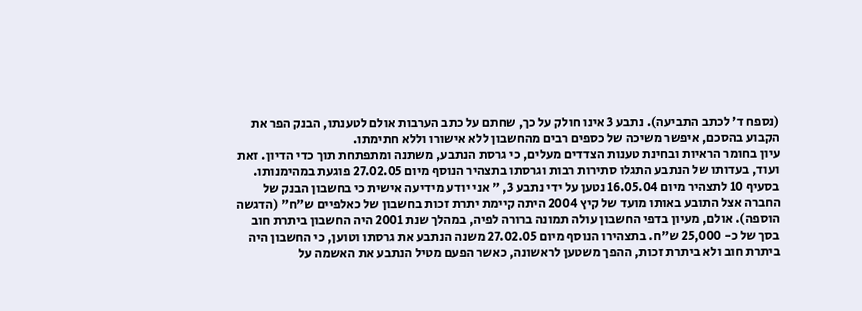(נספח ד' לכתב התביעה). נתבע 3 אינו חולק על כך, שחתם על כתב הערבות אולם לטענתו, הבנק הפר את הקבוע בהסכם, איפשר משיכה של כספים רבים מהחשבון ללא אישורו וללא חתימתו.
עיון בחומר הראיות ובחינת טענות הצדדים מעלים, כי גרסת הנתבע, משתנה ומתפתחת תוך כדי הדיון. זאת ועוד, בעדותו של הנתבע התגלו סתירות רבות וגרסתו בתצהיר הנוסף מיום 27.02.05 פוגעת במהימנותו.
בסעיף 10 לתצהיר מיום 16.05.04 נטען על ידי נתבע 3, " אני יודע מידיעה אישית כי בחשבון הבנק של החברה אצל התובע באותו מועד של קיץ 2004 היתה קיימת יתרת זכות בחשבון של כאלפיים ש"ח" (הדגשה הוספה). אולם, מעיון בדפי החשבון עולה תמונה ברורה לפיה, במהלך שנת 2001 היה החשבון ביתרת חוב בסך של כ- 25,000 ש"ח. בתצהירו הנוסף מיום 27.02.05 משנה הנתבע את גרסתו וטוען, כי החשבון היה ביתרת חוב ולא ביתרת זכות, ההפך משטען לראשונה, כאשר הפעם מטיל הנתבע את האשמה על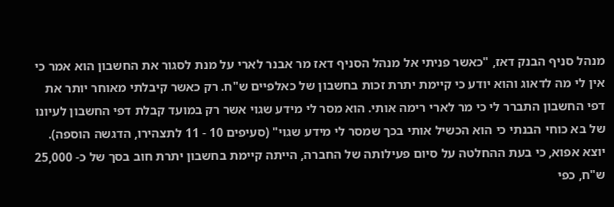מנהל סניף הבנק דאז, "כאשר פניתי אל מנהל הסניף דאז מר אבנר לארי על מנת לסגור את החשבון הוא אמר כי אין לי מה לדאוג והוא יודע כי קיימת יתרת זכות בחשבון של כאלפיים ש"ח. רק כאשר קיבלתי מאוחר יותר את דפי החשבון התברר לי כי מר לארי רימה אותי. הוא מסר לי מידע שגוי אשר רק במועד קבלת דפי החשבון לעיונו של בא כוחי הבנתי כי הוא הכשיל אותי בכך שמסר לי מידע שגוי" (סעיפים 10 - 11 לתצהירו, הדגשה הוספה).
יוצא אפוא, כי בעת ההחלטה על סיום פעילותה של החברה, הייתה קיימת בחשבון יתרת חוב בסך של כ- 25,000 ש"ח, כפי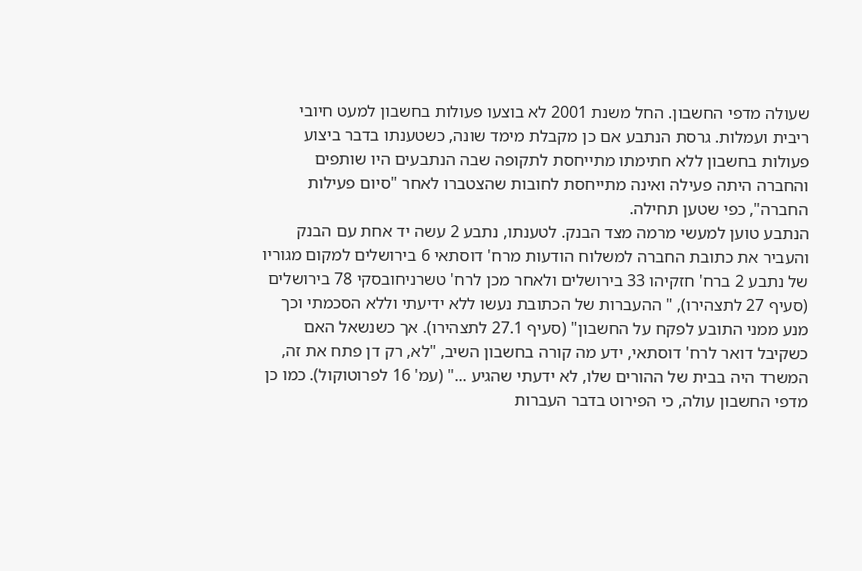שעולה מדפי החשבון. החל משנת 2001 לא בוצעו פעולות בחשבון למעט חיובי ריבית ועמלות. גרסת הנתבע אם כן מקבלת מימד שונה, כשטענתו בדבר ביצוע פעולות בחשבון ללא חתימתו מתייחסת לתקופה שבה הנתבעים היו שותפים והחברה היתה פעילה ואינה מתייחסת לחובות שהצטברו לאחר "סיום פעילות החברה", כפי שטען תחילה.
הנתבע טוען למעשי מרמה מצד הבנק. לטענתו, נתבע 2 עשה יד אחת עם הבנק והעביר את כתובת החברה למשלוח הודעות מרח' דוסתאי 6 בירושלים למקום מגוריו של נתבע 2 ברח' חזקיהו 33 בירושלים ולאחר מכן לרח' טשרניחובסקי 78 בירושלים (סעיף 27 לתצהירו), " ההעברות של הכתובת נעשו ללא ידיעתי וללא הסכמתי וכך מנע ממני התובע לפקח על החשבון" (סעיף 27.1 לתצהירו). אך כשנשאל האם כשקיבל דואר לרח' דוסתאי, ידע מה קורה בחשבון השיב, "לא, רק דן פתח את זה, המשרד היה בבית של ההורים שלו, לא ידעתי שהגיע ..." (עמ' 16 לפרוטוקול). כמו כן מדפי החשבון עולה, כי הפירוט בדבר העברות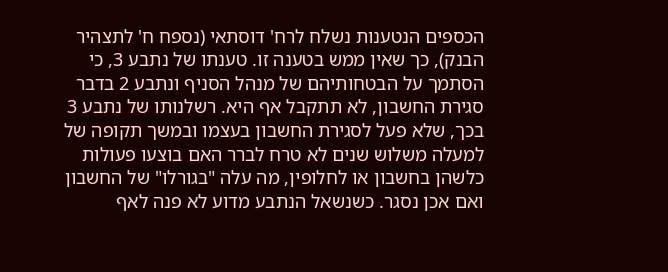הכספים הנטענות נשלח לרח' דוסתאי (נספח ח' לתצהיר הבנק), כך שאין ממש בטענה זו. טענתו של נתבע 3, כי הסתמך על הבטחותיהם של מנהל הסניף ונתבע 2 בדבר סגירת החשבון, לא תתקבל אף היא. רשלנותו של נתבע 3 בכך, שלא פעל לסגירת החשבון בעצמו ובמשך תקופה של למעלה משלוש שנים לא טרח לברר האם בוצעו פעולות כלשהן בחשבון או לחלופין, מה עלה "בגורלו" של החשבון ואם אכן נסגר. כשנשאל הנתבע מדוע לא פנה לאף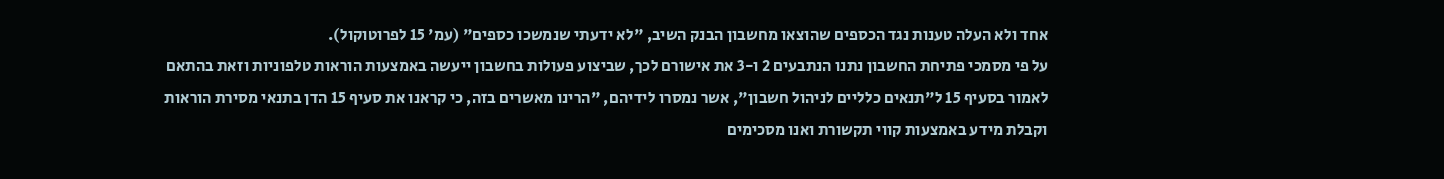אחד ולא העלה טענות נגד הכספים שהוצאו מחשבון הבנק השיב, "לא ידעתי שנמשכו כספים" (עמ' 15 לפרוטוקול).
על פי מסמכי פתיחת החשבון נתנו הנתבעים 2 ו-3 את אישורם לכך, שביצוע פעולות בחשבון ייעשה באמצעות הוראות טלפוניות וזאת בהתאם לאמור בסעיף 15 ל"תנאים כלליים לניהול חשבון", אשר נמסרו לידיהם, "הרינו מאשרים בזה, כי קראנו את סעיף 15 הדן בתנאי מסירת הוראות וקבלת מידע באמצעות קווי תקשורת ואנו מסכימים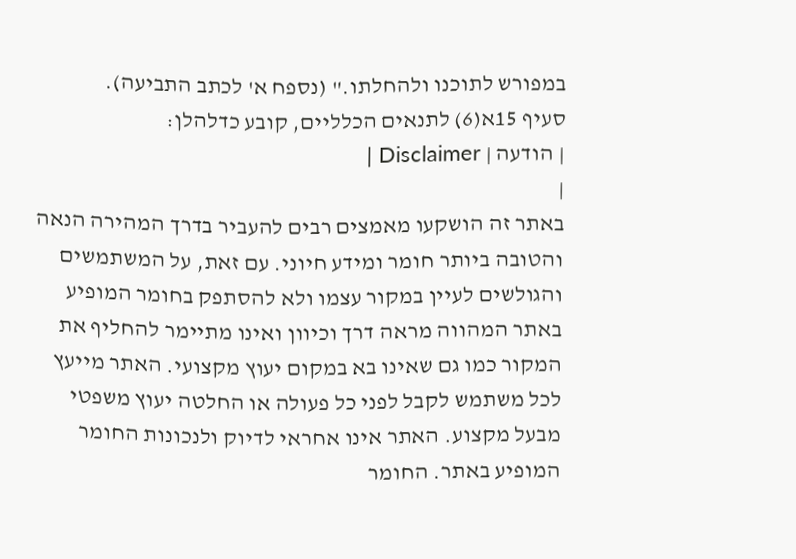במפורש לתוכנו ולהחלתו." (נספח א' לכתב התביעה).
סעיף 15א(6) לתנאים הכלליים, קובע כדלהלן:
| הודעה | Disclaimer |
|
באתר זה הושקעו מאמצים רבים להעביר בדרך המהירה הנאה והטובה ביותר חומר ומידע חיוני. עם זאת, על המשתמשים והגולשים לעיין במקור עצמו ולא להסתפק בחומר המופיע באתר המהווה מראה דרך וכיוון ואינו מתיימר להחליף את המקור כמו גם שאינו בא במקום יעוץ מקצועי. האתר מייעץ לכל משתמש לקבל לפני כל פעולה או החלטה יעוץ משפטי מבעל מקצוע. האתר אינו אחראי לדיוק ולנכונות החומר המופיע באתר. החומר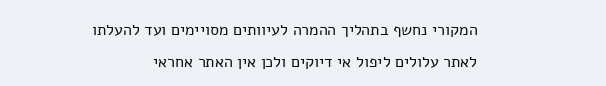המקורי נחשף בתהליך ההמרה לעיוותים מסויימים ועד להעלתו לאתר עלולים ליפול אי דיוקים ולכן אין האתר אחראי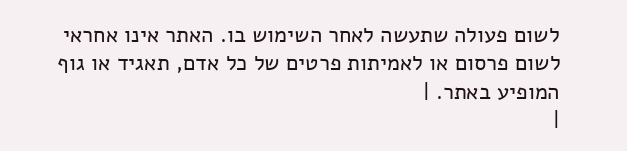לשום פעולה שתעשה לאחר השימוש בו. האתר אינו אחראי לשום פרסום או לאמיתות פרטים של כל אדם, תאגיד או גוף המופיע באתר. |
|